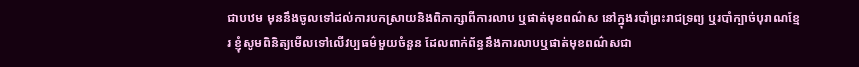ជាបឋម មុននឹងចូលទៅដល់ការបកស្រាយនិងពិភាក្សាពីការលាប ឬផាត់មុខពណ៌ស នៅក្នុងរបាំព្រះរាជទ្រព្យ ឬរបាំក្បាច់បុរាណខ្មែរ ខ្ញុំសូមពិនិត្យមើលទៅលើវប្បធម៌មួយចំនួន ដែលពាក់ព័ន្ធនឹងការលាបឬផាត់មុខពណ៌សជា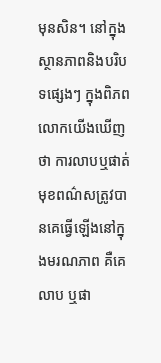មុនសិន។ នៅក្នុងស្ថានភាពនិងបរិបទផ្សេងៗ ក្នុងពិភពលោកយើងឃើញថា ការលាបឬផាត់មុខពណ៌សត្រូវបានគេធ្វើឡើងនៅក្នុងមរណភាព គឺគេលាប ឬផា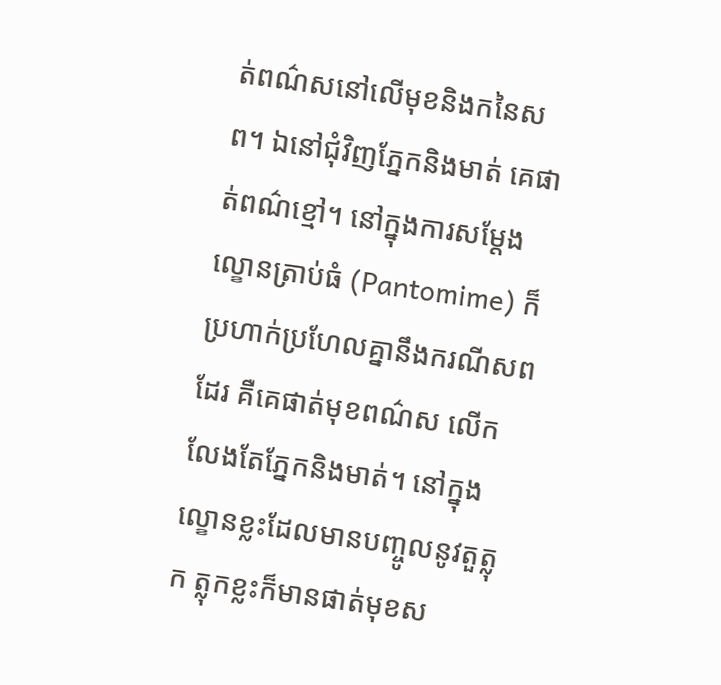ត់ពណ៌សនៅលើមុខនិងកនៃសព។ ឯនៅជុំវិញភ្នែកនិងមាត់ គេផាត់ពណ៌ខ្មៅ។ នៅក្នុងការសម្តែងល្ខោនត្រាប់ធំ (Pantomime) ក៏ប្រហាក់ប្រហែលគ្នានឹងករណីសពដែរ គឺគេផាត់មុខពណ៌ស លើកលែងតែភ្នែកនិងមាត់។ នៅក្នុងល្ខោនខ្លះដែលមានបញ្ចូលនូវតួត្លុក ត្លុកខ្លះក៏មានផាត់មុខស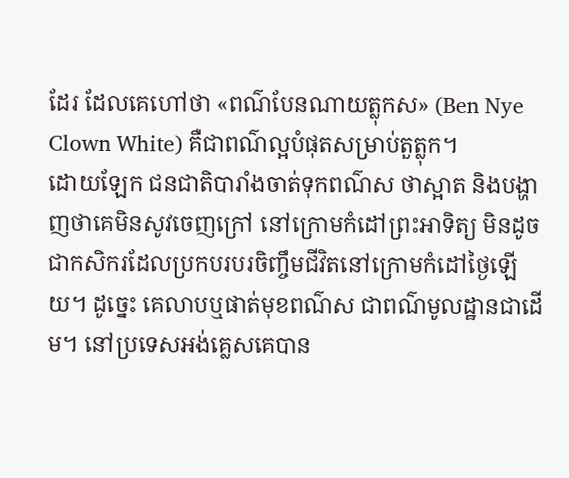ដែរ ដែលគេហៅថា «ពណ៌បែនណាយត្លុកស» (Ben Nye Clown White) គឺជាពណ៌ល្អបំផុតសម្រាប់តួត្លុក។
ដោយឡែក ជនជាតិបារាំងចាត់ទុកពណ៌ស ថាស្អាត និងបង្ហាញថាគេមិនសូវចេញក្រៅ នៅក្រោមកំដៅព្រះអាទិត្យ មិនដូចជាកសិករដែលប្រកបរបរចិញ្ចឹមជីវិតនៅក្រោមកំដៅថ្ងៃឡើយ។ ដូច្នេះ គេលាបឬផាត់មុខពណ៌ស ជាពណ៌មូលដ្ឋានជាដើម។ នៅប្រទេសអង់គ្លេសគេបាន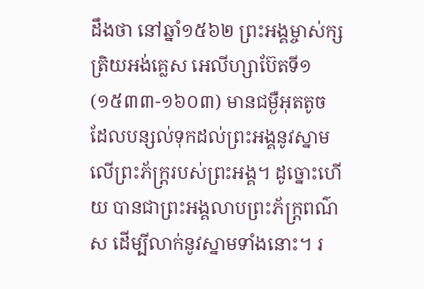ដឹងថា នៅឆ្នាំ១៥៦២ ព្រះអង្គម្ចាស់ក្សត្រិយអង់គ្លេស អេលីហ្សាប៊ែតទី១ (១៥៣៣-១៦០៣) មានជម្ងឺអុតតូច ដែលបន្សល់ទុកដល់ព្រះអង្គនូវស្នាមលើព្រះភ័ក្ត្ររបស់ព្រះអង្គ។ ដូច្នោះហើយ បានជាព្រះអង្គលាបព្រះភ័ក្ត្រពណ៌ស ដើម្បីលាក់នូវស្នាមទាំងនោះ។ រ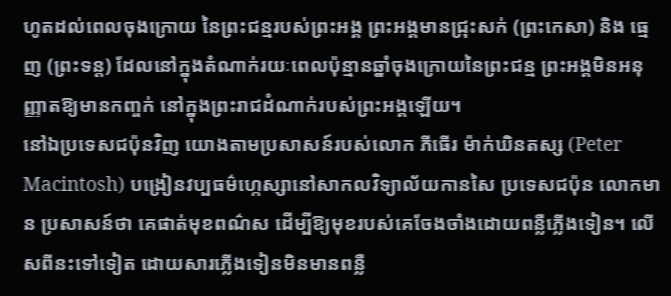ហូតដល់ពេលចុងក្រោយ នៃព្រះជន្មរបស់ព្រះអង្គ ព្រះអង្គមានជ្រុះសក់ (ព្រះកេសា) និង ធ្មេញ (ព្រះទន្ត) ដែលនៅក្នុងតំណាក់រយៈពេលប៉ុន្មានឆ្នាំចុងក្រោយនៃព្រះជន្ម ព្រះអង្គមិនអនុញ្ញាតឱ្យមានកញ្ចក់ នៅក្នុងព្រះរាជដំណាក់របស់ព្រះអង្គឡើយ។
នៅឯប្រទេសជប៉ុនវិញ យោងតាមប្រសាសន៍របស់លោក ភីធើរ ម៉ាក់ឃិនតស្ស (Peter Macintosh) បង្រៀនវប្បធម៌ហ្កេស្សានៅសាកលវិទ្យាល័យកានសៃ ប្រទេសជប៉ុន លោកមាន ប្រសាសន៍ថា គេផាត់មុខពណ៌ស ដើម្បីឱ្យមុខរបស់គេចែងចាំងដោយពន្លឺភ្លើងទៀន។ លើសពីនះទៅទៀត ដោយសារភ្លើងទៀនមិនមានពន្លឺ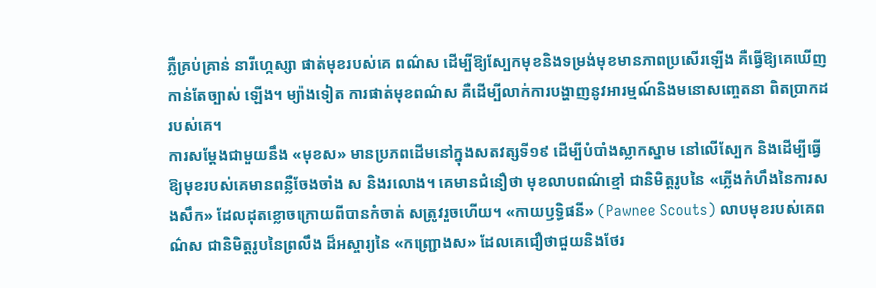ភ្លឺគ្រប់គ្រាន់ នារីហ្កេស្សា ផាត់មុខរបស់គេ ពណ៌ស ដើម្បីឱ្យស្បែកមុខនិងទម្រង់មុខមានភាពប្រសើរឡើង គឺធ្វើឱ្យគេឃើញកាន់តែច្បាស់ ឡើង។ ម្យ៉ាងទៀត ការផាត់មុខពណ៌ស គឺដើម្បីលាក់ការបង្ហាញនូវអារម្មណ៍និងមនោសញ្ចេតនា ពិតប្រាកដរបស់គេ។
ការសម្តែងជាមួយនឹង «មុខស» មានប្រភពដើមនៅក្នុងសតវត្សទី១៩ ដើម្បីបំបាំងស្លាកស្នាម នៅលើស្បែក និងដើម្បីធ្វើឱ្យមុខរបស់គេមានពន្លឺចែងចាំង ស និងរលោង។ គេមានជំនឿថា មុខលាបពណ៌ខ្មៅ ជានិមិត្តរូបនៃ «ភ្លើងកំហឹងនៃការសងសឹក» ដែលដុតខ្លោចក្រោយពីបានកំចាត់ សត្រូវរួចហើយ។ «កាយឫទ្ធិផនី» (Pawnee Scouts) លាបមុខរបស់គេពណ៌ស ជានិមិត្តរូបនៃព្រលឹង ដ៏អស្ចារ្យនៃ «កញ្ជ្រោងស» ដែលគេជឿថាជួយនិងថែរ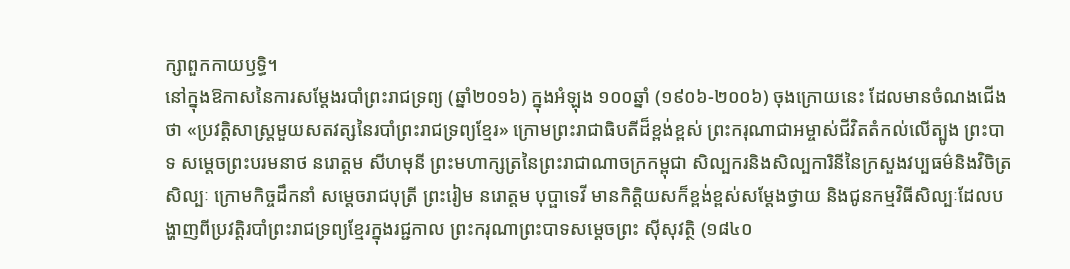ក្សាពួកកាយឫទ្ធិ។
នៅក្នុងឱកាសនៃការសម្តែងរបាំព្រះរាជទ្រព្យ (ឆ្នាំ២០១៦) ក្នុងអំឡុង ១០០ឆ្នាំ (១៩០៦-២០០៦) ចុងក្រោយនេះ ដែលមានចំណងជើងថា «ប្រវត្តិសាស្រ្តមួយសតវត្សនៃរបាំព្រះរាជទ្រព្យខ្មែរ» ក្រោមព្រះរាជាធិបតីដ៏ខ្ពង់ខ្ពស់ ព្រះករុណាជាអម្ចាស់ជីវិតតំកល់លើត្បូង ព្រះបាទ សម្តេចព្រះបរមនាថ នរោត្តម សីហមុនី ព្រះមហាក្សត្រនៃព្រះរាជាណាចក្រកម្ពុជា សិល្បករនិងសិល្បការិនីនៃក្រសួងវប្បធម៌និងវិចិត្រសិល្បៈ ក្រោមកិច្ចដឹកនាំ សម្តេចរាជបុត្រី ព្រះរៀម នរោត្តម បុប្ផាទេវី មានកិត្តិយសក៏ខ្ពង់ខ្ពស់សម្តែងថ្វាយ និងជូនកម្មវិធីសិល្បៈដែលបង្ហាញពីប្រវត្តិរបាំព្រះរាជទ្រព្យខ្មែរក្នុងរជ្ជកាល ព្រះករុណាព្រះបាទសម្តេចព្រះ ស៊ីសុវត្ថិ (១៨៤០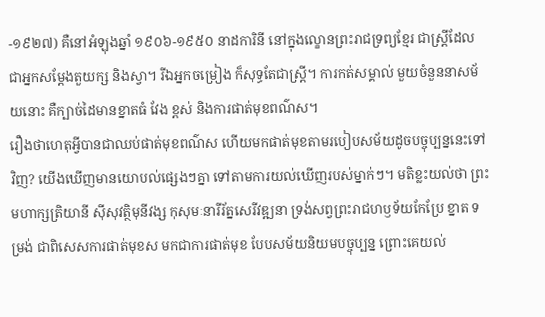-១៩២៧) គឺនៅអំឡុងឆ្នាំ ១៩០៦-១៩៥០ នាដការិនី នៅក្នុងល្ខោនព្រះរាជទ្រព្យខ្មែរ ជាស្រ្តីដែលជាអ្នកសម្តែងតួយក្ស និងស្វា។ រីឯអ្នកចម្រៀង ក៏សុទ្ធតែជាស្រ្តី។ ការកត់សម្គាល់ មួយចំនួននាសម័យនោះ គឺក្បាច់ដៃមានខ្នាតធំ វែង ខ្ពស់ និងការផាត់មុខពណ៌ស។
រឿងថាហេតុអ្វីបានជាឈប់ផាត់មុខពណ៌ស ហើយមកផាត់មុខតាមរបៀបសម័យដូចបច្ចុប្បន្ននេះទៅវិញ? យើងឃើញមានយោបល់ផ្សេងៗគ្នា ទៅតាមការយល់ឃើញរបស់ម្នាក់ៗ។ មតិខ្លះយល់ថា ព្រះមហាក្សត្រិយានី ស៊ីសុវត្ថិមុនីវង្ស កុសុមៈនារីរ័ត្នសេរីវឌ្ឍនា ទ្រង់សព្វព្រះរាជហឫទ័យកែប្រែ ខ្នាត ទម្រង់ ជាពិសេសការផាត់មុខស មកជាការផាត់មុខ បែបសម័យនិយមបច្ចុប្បន្ន ព្រោះគេយល់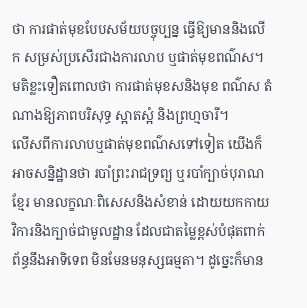ថា ការផាត់មុខបែបសម័យបច្ចុប្បន្ន ធ្វើឱ្យមាននិងលើក សម្រស់ប្រសើរជាងការលាប ឬផាត់មុខពណ៌ស។ មតិខ្លះទឿតពោលថា ការផាត់មុខសនិងមុខ ពណ៌ស តំណាងឱ្យភាពបរិសុទ្ធ ស្អាតស្អំ និងព្រហ្មចារី។
លើសពីការលាបឬផាត់មុខពណ៌សទៅទៀត យើងក៏អាចសន្និដ្ឋានថា របាំព្រះរាជទ្រព្យ ឬរបាំក្បាច់បុរាណខ្មែរ មានលក្ខណៈពិសេសនិងសំខាន់ ដោយយកកាយវិការនិងក្បាច់ជាមូលដ្ឋាន ដែលជាតម្លៃខ្ពស់បំផុតពាក់ព័ន្ធនឹងអាទិទេព មិនមែនមនុស្សធម្មតា។ ដូច្នេះក៏មាន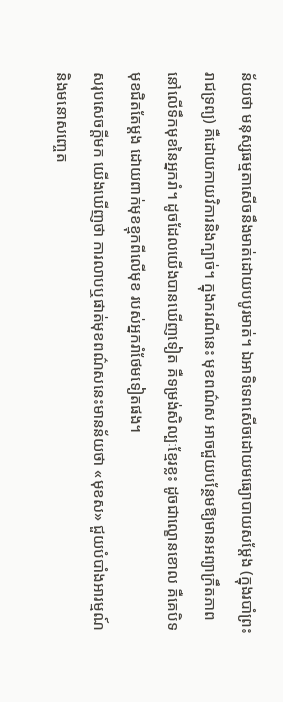ន័យថា មនុស្សធម្មតាសើចនឹងមាត់ដោយបបូរមាត់។ ឯអាទិទេពសើចដោយមធ្យោបាយសម្តែង (ក្នុងរបាំព្រះរាជទ្រព្យ) គឺដោយកាយវិការនិងក្បាច់។ ក្នុងករណីនេះ មុខពណ៌ស អាចជួយបន្ថែមឱ្យមានអព្យាក្រឹតភាពនៅលើទឹកមុខនៃអ្នករាំ។ ដូចដែលយើងបានឃើញទៀត គឺទម្រង់សិល្បៈខ្មែរខ្លះ ដូចជាល្ខោនខោល គឺគេបិទមុខជិតតែម្តង ដោយពាក់មុខខ្មុកពីលើមុខ របស់អ្នករាំថែមទៀតផង។
សរុបសេចក្តីមក យើងឃើញថា ការលាបឬផាត់មុខពណ៌សនេះមានន័យថា «មុខស» ជួយបំបាំងអារម្មណ៍និងមនោសញ្ចេត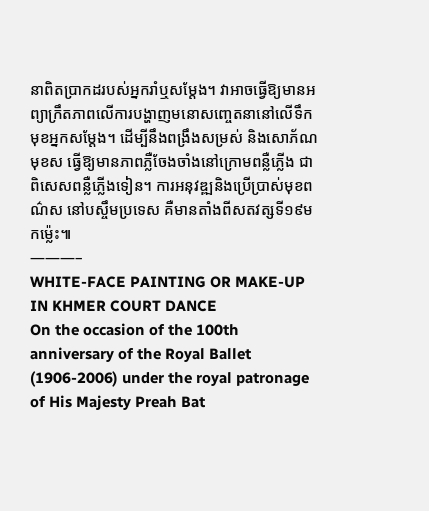នាពិតប្រាកដរបស់អ្នករាំឬសម្តែង។ វាអាចធ្វើឱ្យមានអព្យាក្រឹតភាពលើការបង្ហាញមនោសញ្ចេតនានៅលើទឹកមុខអ្នកសម្តែង។ ដើម្បីនឹងពង្រឹងសម្រស់ និងសោភ័ណ មុខស ធ្វើឱ្យមានភាពភ្លឺចែងចាំងនៅក្រោមពន្លឺភ្លើង ជាពិសេសពន្លឺភ្លើងទៀន។ ការអនុវឌ្ឍនិងប្រើប្រាស់មុខពណ៌ស នៅបស្ចឹមប្រទេស គឺមានតាំងពីសតវត្សទី១៩មកម៉្លេះ៕
———–
WHITE-FACE PAINTING OR MAKE-UP IN KHMER COURT DANCE
On the occasion of the 100th anniversary of the Royal Ballet (1906-2006) under the royal patronage of His Majesty Preah Bat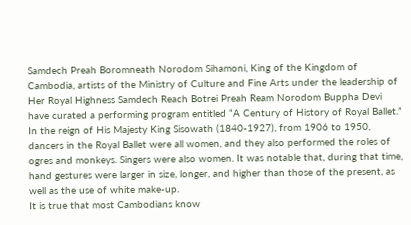Samdech Preah Boromneath Norodom Sihamoni, King of the Kingdom of Cambodia, artists of the Ministry of Culture and Fine Arts under the leadership of Her Royal Highness Samdech Reach Botrei Preah Ream Norodom Buppha Devi have curated a performing program entitled “A Century of History of Royal Ballet.”
In the reign of His Majesty King Sisowath (1840-1927), from 1906 to 1950, dancers in the Royal Ballet were all women, and they also performed the roles of ogres and monkeys. Singers were also women. It was notable that, during that time, hand gestures were larger in size, longer, and higher than those of the present, as well as the use of white make-up.
It is true that most Cambodians know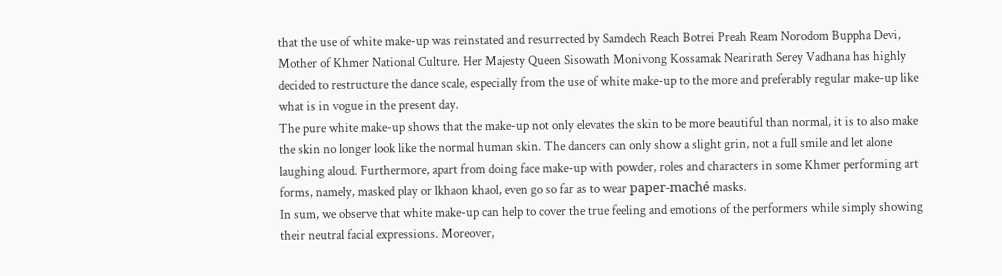that the use of white make-up was reinstated and resurrected by Samdech Reach Botrei Preah Ream Norodom Buppha Devi, Mother of Khmer National Culture. Her Majesty Queen Sisowath Monivong Kossamak Nearirath Serey Vadhana has highly decided to restructure the dance scale, especially from the use of white make-up to the more and preferably regular make-up like what is in vogue in the present day.
The pure white make-up shows that the make-up not only elevates the skin to be more beautiful than normal, it is to also make the skin no longer look like the normal human skin. The dancers can only show a slight grin, not a full smile and let alone laughing aloud. Furthermore, apart from doing face make-up with powder, roles and characters in some Khmer performing art forms, namely, masked play or lkhaon khaol, even go so far as to wear paper-maché masks.
In sum, we observe that white make-up can help to cover the true feeling and emotions of the performers while simply showing their neutral facial expressions. Moreover,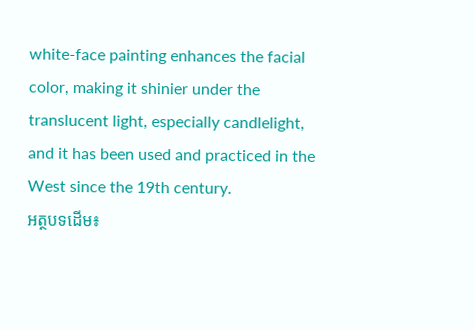white-face painting enhances the facial color, making it shinier under the translucent light, especially candlelight, and it has been used and practiced in the West since the 19th century.
អត្ថបទដើម៖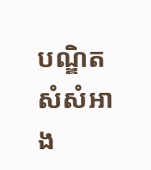បណ្ឌិត សំសំអាង